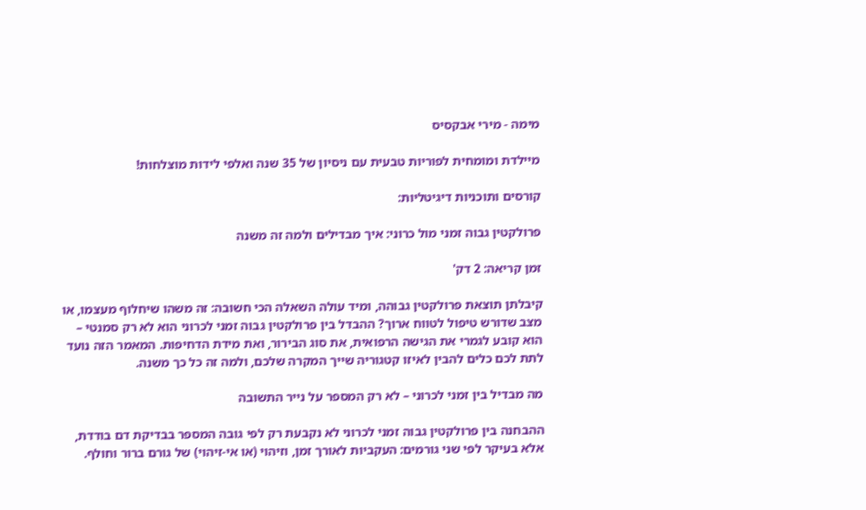מימה - מירי אבקסיס

מיילדת ומומחית לפוריות טבעית עם ניסיון של 35 שנה ואלפי לידות מוצלחות!

קורסים ותוכניות דיגיטליות:

פרולקטין גבוה זמני מול כרוני: איך מבדילים ולמה זה משנה

זמן קריאה: 2 דק'

קיבלתן תוצאת פרולקטין גבוהה, ומיד עולה השאלה הכי חשובה: זה משהו שיחלוף מעצמו, או מצב שדורש טיפול לטווח ארוך? ההבדל בין פרולקטין גבוה זמני לכרוני הוא לא רק סמנטי – הוא קובע לגמרי את הגישה הרפואית, את סוג הבירור, ואת מידת הדחיפות. המאמר הזה נועד לתת לכם כלים להבין לאיזו קטגוריה שייך המקרה שלכם, ולמה זה כל כך משנה.

מה מבדיל בין זמני לכרוני – לא רק המספר על נייר התשובה

ההבחנה בין פרולקטין גבוה זמני לכרוני לא נקבעת רק לפי גובה המספר בבדיקת דם בודדת, אלא בעיקר לפי שני גורמים: העקביות לאורך זמן, וזיהוי (או אי-זיהוי) של גורם ברור וחולף.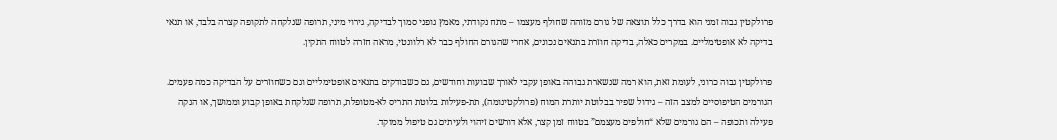פרולקטין גבוה זמני הוא בדרך כלל תוצאה של גורם מזוהה שחולף מעצמו – מתח נקודתי, מאמץ גופני סמוך לבדיקה, גירוי מיני, תרופה שנלקחה לתקופה קצרה בלבד, או תנאי בדיקה לא אופטימליים. במקרים כאלה, בדיקה חוזרת בתנאים נכונים, אחרי שהגורם החולף כבר לא רלוונטי, מראה חזרה לטווח התקין.

פרולקטין גבוה כרוני, לעומת זאת, הוא רמה שנשארת גבוהה באופן עקבי לאורך שבועות וחודשים, גם כשבודקים בתנאים אופטימליים וגם כשחוזרים על הבדיקה כמה פעמים. הגורמים הטיפוסיים למצב הזה – גידול שפיר בבלוטת יותרת המוח (פרולקטינומה), תת-פעילות בלוטת התריס לא-מטופלת, תרופה שנלקחת באופן קבוע וממושך, או הנקה פעילה ותכופה – הם גורמים שלא “חולפים מעצמם” בטווח זמן קצר, אלא דורשים זיהוי ולעיתים גם טיפול ממוקד.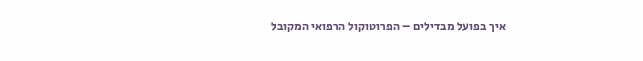איך בפועל מבדילים – הפרוטוקול הרפואי המקובל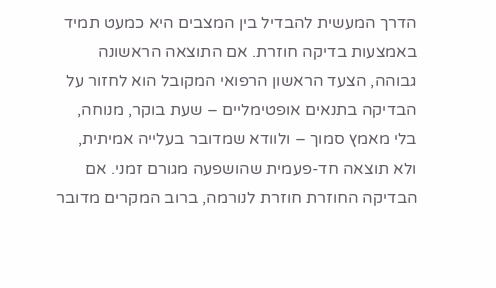הדרך המעשית להבדיל בין המצבים היא כמעט תמיד באמצעות בדיקה חוזרת. אם התוצאה הראשונה גבוהה, הצעד הראשון הרפואי המקובל הוא לחזור על הבדיקה בתנאים אופטימליים – שעת בוקר, מנוחה, בלי מאמץ סמוך – ולוודא שמדובר בעלייה אמיתית, ולא תוצאה חד-פעמית שהושפעה מגורם זמני. אם הבדיקה החוזרת חוזרת לנורמה, ברוב המקרים מדובר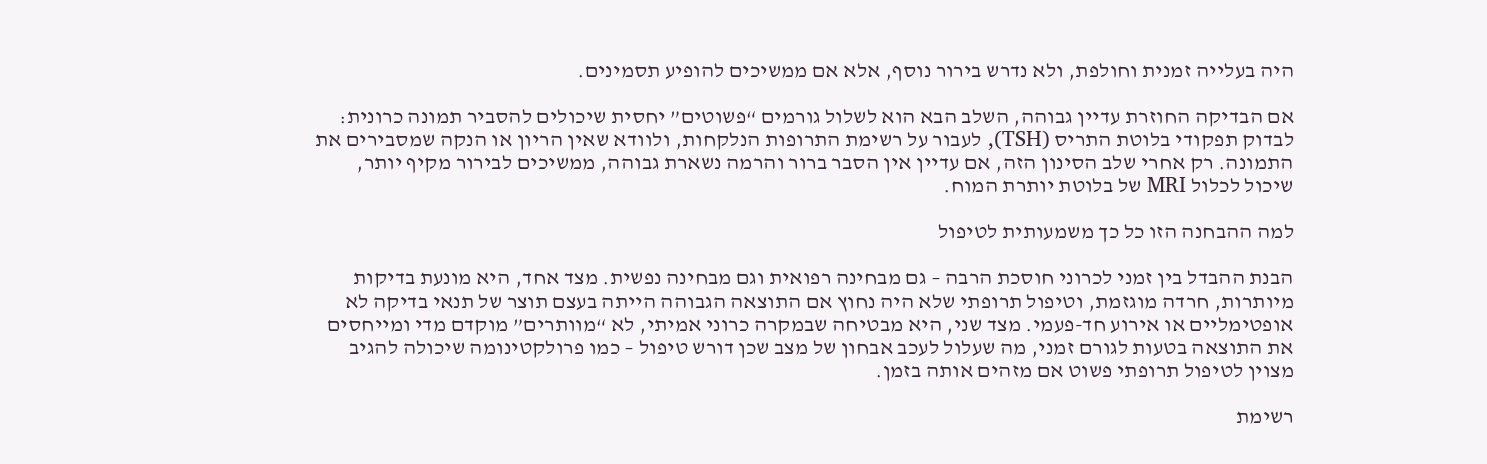היה בעלייה זמנית וחולפת, ולא נדרש בירור נוסף, אלא אם ממשיכים להופיע תסמינים.

אם הבדיקה החוזרת עדיין גבוהה, השלב הבא הוא לשלול גורמים “פשוטים” יחסית שיכולים להסביר תמונה כרונית: לבדוק תפקודי בלוטת התריס (TSH), לעבור על רשימת התרופות הנלקחות, ולוודא שאין הריון או הנקה שמסבירים את התמונה. רק אחרי שלב הסינון הזה, אם עדיין אין הסבר ברור והרמה נשארת גבוהה, ממשיכים לבירור מקיף יותר, שיכול לכלול MRI של בלוטת יותרת המוח.

למה ההבחנה הזו כל כך משמעותית לטיפול

הבנת ההבדל בין זמני לכרוני חוסכת הרבה – גם מבחינה רפואית וגם מבחינה נפשית. מצד אחד, היא מונעת בדיקות מיותרות, חרדה מוגזמת, וטיפול תרופתי שלא היה נחוץ אם התוצאה הגבוהה הייתה בעצם תוצר של תנאי בדיקה לא אופטימליים או אירוע חד-פעמי. מצד שני, היא מבטיחה שבמקרה כרוני אמיתי, לא “מוותרים” מוקדם מדי ומייחסים את התוצאה בטעות לגורם זמני, מה שעלול לעכב אבחון של מצב שכן דורש טיפול – כמו פרולקטינומה שיכולה להגיב מצוין לטיפול תרופתי פשוט אם מזהים אותה בזמן.

רשימת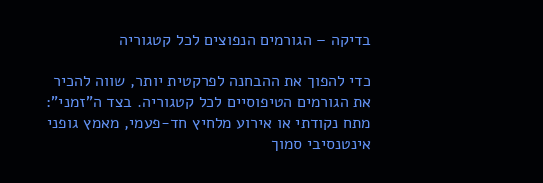בדיקה – הגורמים הנפוצים לכל קטגוריה

כדי להפוך את ההבחנה לפרקטית יותר, שווה להכיר את הגורמים הטיפוסיים לכל קטגוריה. בצד ה”זמני”: מתח נקודתי או אירוע מלחיץ חד-פעמי, מאמץ גופני אינטנסיבי סמוך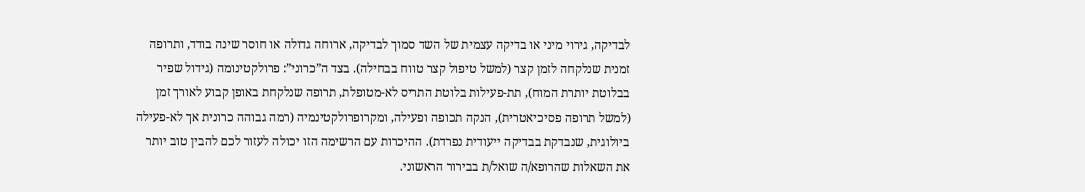לבדיקה, גירוי מיני או בדיקה עצמית של השד סמוך לבדיקה, ארוחה גדולה או חוסר שינה בודד, ותרופה זמנית שנלקחה לזמן קצר (למשל טיפול קצר טווח בבחילה). בצד ה”כרוני”: פרולקטינומה (גידול שפיר בבלוטת יותרת המוח), תת-פעילות בלוטת התריס לא-מטופלת, תרופה שנלקחת באופן קבוע לאורך זמן (למשל תרופה פסיכיאטרית), הנקה תכופה ופעילה, ומקרופרולקטינמיה (רמה גבוהה כרונית אך לא-פעילה ביולוגית, שנבדקת בבדיקה ייעודית נפרדת). ההיכרות עם הרשימה הזו יכולה לעזור לכם להבין טוב יותר את השאלות שהרופא/ה שואל/ת בבירור הראשוני.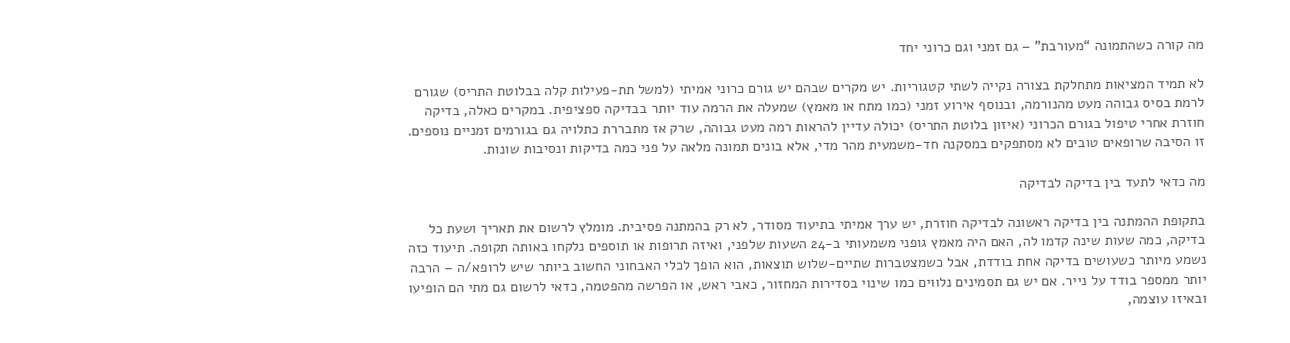מה קורה כשהתמונה “מעורבת” – גם זמני וגם כרוני יחד

לא תמיד המציאות מתחלקת בצורה נקייה לשתי קטגוריות. יש מקרים שבהם יש גורם כרוני אמיתי (למשל תת-פעילות קלה בבלוטת התריס) שגורם לרמת בסיס גבוהה מעט מהנורמה, ובנוסף אירוע זמני (כמו מתח או מאמץ) שמעלה את הרמה עוד יותר בבדיקה ספציפית. במקרים כאלה, בדיקה חוזרת אחרי טיפול בגורם הכרוני (איזון בלוטת התריס) יכולה עדיין להראות רמה מעט גבוהה, שרק אז מתבררת כתלויה גם בגורמים זמניים נוספים. זו הסיבה שרופאים טובים לא מסתפקים במסקנה חד-משמעית מהר מדי, אלא בונים תמונה מלאה על פני כמה בדיקות ונסיבות שונות.

מה כדאי לתעד בין בדיקה לבדיקה

בתקופת ההמתנה בין בדיקה ראשונה לבדיקה חוזרת, יש ערך אמיתי בתיעוד מסודר, לא רק בהמתנה פסיבית. מומלץ לרשום את תאריך ושעת כל בדיקה, כמה שעות שינה קדמו לה, האם היה מאמץ גופני משמעותי ב-24 השעות שלפני, ואיזה תרופות או תוספים נלקחו באותה תקופה. תיעוד כזה נשמע מיותר כשעושים בדיקה אחת בודדת, אבל כשמצטברות שתיים-שלוש תוצאות, הוא הופך לכלי האבחוני החשוב ביותר שיש לרופא/ה – הרבה יותר ממספר בודד על נייר. אם יש גם תסמינים נלווים כמו שינוי בסדירות המחזור, כאבי ראש, או הפרשה מהפטמה, כדאי לרשום גם מתי הם הופיעו ובאיזו עוצמה,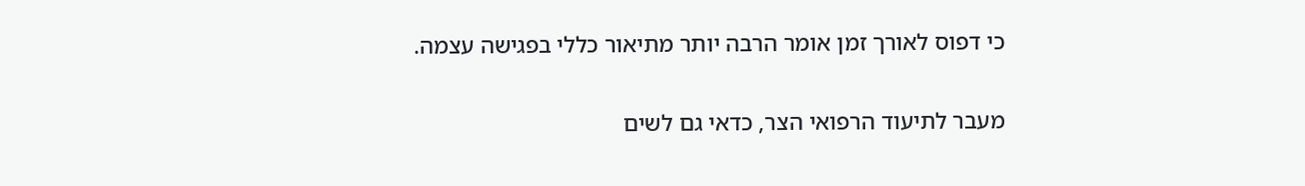כי דפוס לאורך זמן אומר הרבה יותר מתיאור כללי בפגישה עצמה.

מעבר לתיעוד הרפואי הצר, כדאי גם לשים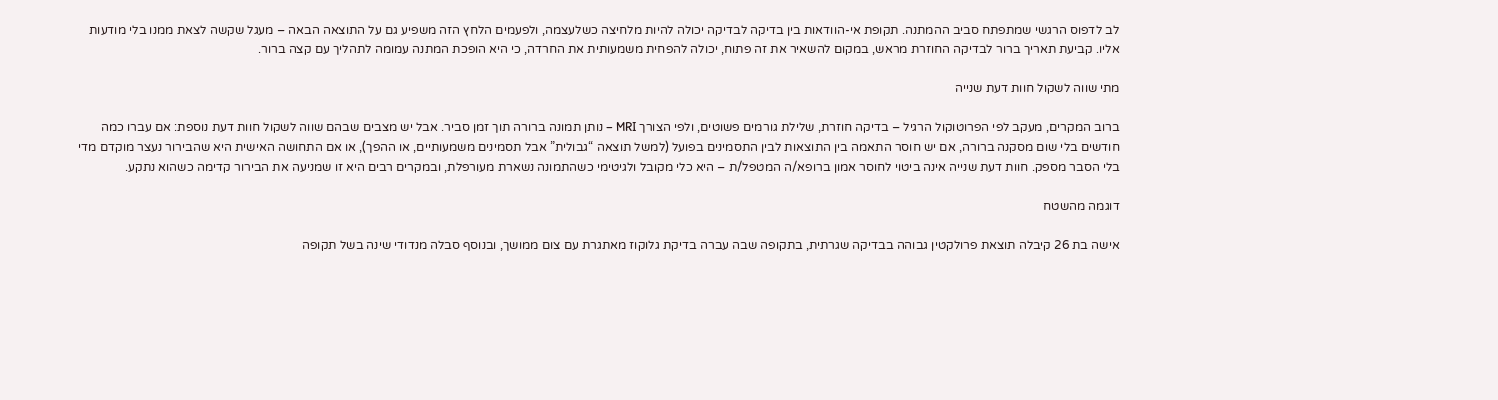לב לדפוס הרגשי שמתפתח סביב ההמתנה. תקופת אי-הוודאות בין בדיקה לבדיקה יכולה להיות מלחיצה כשלעצמה, ולפעמים הלחץ הזה משפיע גם על התוצאה הבאה – מעגל שקשה לצאת ממנו בלי מודעות אליו. קביעת תאריך ברור לבדיקה החוזרת מראש, במקום להשאיר את זה פתוח, יכולה להפחית משמעותית את החרדה, כי היא הופכת המתנה עמומה לתהליך עם קצה ברור.

מתי שווה לשקול חוות דעת שנייה

ברוב המקרים, מעקב לפי הפרוטוקול הרגיל – בדיקה חוזרת, שלילת גורמים פשוטים, ולפי הצורך MRI – נותן תמונה ברורה תוך זמן סביר. אבל יש מצבים שבהם שווה לשקול חוות דעת נוספת: אם עברו כמה חודשים בלי שום מסקנה ברורה, אם יש חוסר התאמה בין התוצאות לבין התסמינים בפועל (למשל תוצאה “גבולית” אבל תסמינים משמעותיים, או ההפך), או אם התחושה האישית היא שהבירור נעצר מוקדם מדי בלי הסבר מספק. חוות דעת שנייה אינה ביטוי לחוסר אמון ברופא/ה המטפל/ת – היא כלי מקובל ולגיטימי כשהתמונה נשארת מעורפלת, ובמקרים רבים היא זו שמניעה את הבירור קדימה כשהוא נתקע.

דוגמה מהשטח

אישה בת 26 קיבלה תוצאת פרולקטין גבוהה בבדיקה שגרתית, בתקופה שבה עברה בדיקת גלוקוז מאתגרת עם צום ממושך, ובנוסף סבלה מנדודי שינה בשל תקופה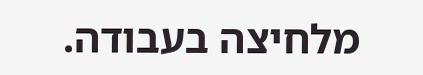מלחיצה בעבודה.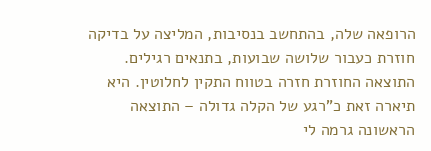הרופאה שלה, בהתחשב בנסיבות, המליצה על בדיקה חוזרת כעבור שלושה שבועות, בתנאים רגילים. התוצאה החוזרת חזרה בטווח התקין לחלוטין. היא תיארה זאת כ”רגע של הקלה גדולה – התוצאה הראשונה גרמה לי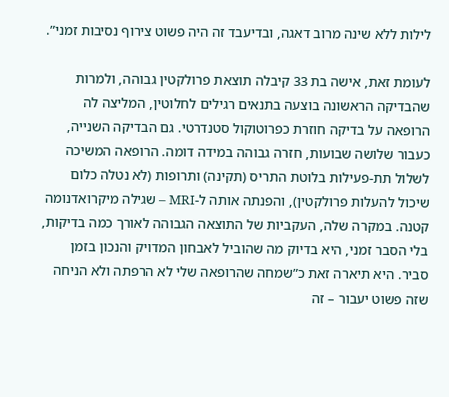לילות ללא שינה מרוב דאגה, ובדיעבד זה היה פשוט צירוף נסיבות זמני”.

לעומת זאת, אישה בת 33 קיבלה תוצאת פרולקטין גבוהה, ולמרות שהבדיקה הראשונה בוצעה בתנאים רגילים לחלוטין, המליצה לה הרופאה על בדיקה חוזרת כפרוטוקול סטנדרטי. גם הבדיקה השנייה, כעבור שלושה שבועות, חזרה גבוהה במידה דומה. הרופאה המשיכה לשלול תת-פעילות בלוטת התריס (תקינה) ותרופות (לא נטלה כלום שיכול להעלות פרולקטין), והפנתה אותה ל-MRI – שגילה מיקרואדנומה קטנה. במקרה שלה, העקביות של התוצאה הגבוהה לאורך כמה בדיקות, בלי הסבר זמני, היא בדיוק מה שהוביל לאבחון המדויק והנכון בזמן סביר. היא תיארה זאת כ”שמחה שהרופאה שלי לא הרפתה ולא הניחה שזה פשוט יעבור – זה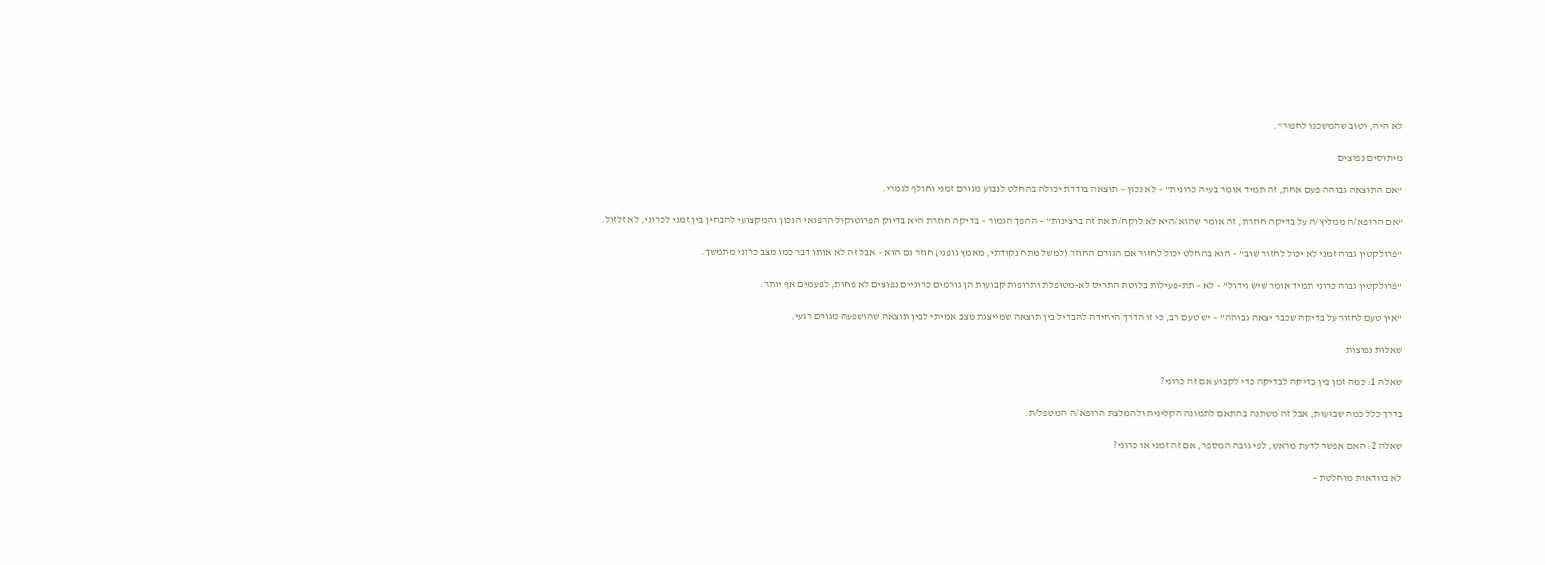לא היה, וטוב שהמשכנו לחפור”.

מיתוסים נפוצים

“אם התוצאה גבוהה פעם אחת, זה תמיד אומר בעיה כרונית” – לא נכון – תוצאה בודדת יכולה בהחלט לנבוע מגורם זמני וחולף לגמרי.

“אם הרופא/ה ממליץ/ה על בדיקה חוזרת, זה אומר שהוא/היא לא לוקח/ת את זה ברצינות” – ההפך הגמור – בדיקה חוזרת היא בדיוק הפרוטוקול הרפואי הנכון והמקצועי להבחין בין זמני לכרוני, לא זלזול.

“פרולקטין גבוה זמני לא יכול לחזור שוב” – הוא בהחלט יכול לחזור אם הגורם החוזר (למשל מתח נקודתי, מאמץ גופני) חוזר גם הוא – אבל זה לא אותו דבר כמו מצב כרוני מתמשך.

“פרולקטין גבוה כרוני תמיד אומר שיש גידול” – לא – תת-פעילות בלוטת התריס לא-מטופלת ותרופות קבועות הן גורמים כרוניים נפוצים לא פחות, לפעמים אף יותר.

“אין טעם לחזור על בדיקה שכבר יצאה גבוהה” – יש טעם רב, כי זו הדרך היחידה להבדיל בין תוצאה שמייצגת מצב אמיתי לבין תוצאה שהושפעה מגורם רגעי.

שאלות נפוצות

שאלה 1: כמה זמן בין בדיקה לבדיקה כדי לקבוע אם זה כרוני?

בדרך כלל כמה שבועות, אבל זה משתנה בהתאם לתמונה הקלינית ולהמלצת הרופא/ה המטפל/ת.

שאלה 2: האם אפשר לדעת מראש, לפי גובה המספר, אם זה זמני או כרוני?

לא בוודאות מוחלטת –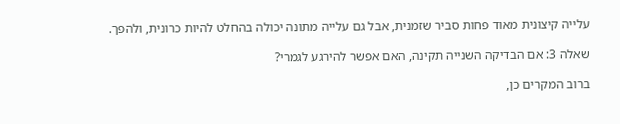עלייה קיצונית מאוד פחות סביר שזמנית, אבל גם עלייה מתונה יכולה בהחלט להיות כרונית, ולהפך.

שאלה 3: אם הבדיקה השנייה תקינה, האם אפשר להירגע לגמרי?

ברוב המקרים כן,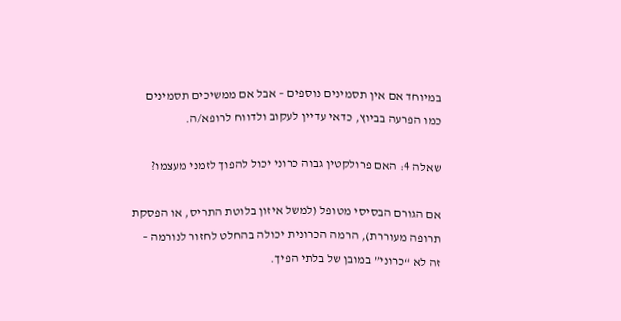במיוחד אם אין תסמינים נוספים – אבל אם ממשיכים תסמינים כמו הפרעה בביוץ, כדאי עדיין לעקוב ולדווח לרופא/ה.

שאלה 4: האם פרולקטין גבוה כרוני יכול להפוך לזמני מעצמו?

אם הגורם הבסיסי מטופל (למשל איזון בלוטת התריס, או הפסקת תרופה מעוררת), הרמה הכרונית יכולה בהחלט לחזור לנורמה – זה לא “כרוני” במובן של בלתי הפיך.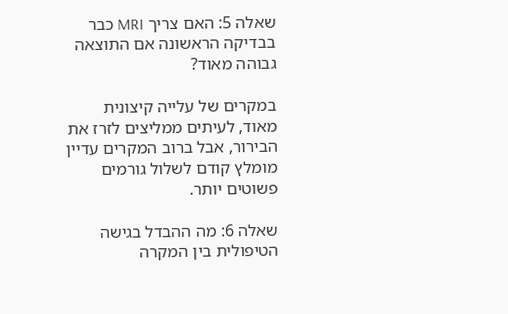שאלה 5: האם צריך MRI כבר בבדיקה הראשונה אם התוצאה גבוהה מאוד?

במקרים של עלייה קיצונית מאוד, לעיתים ממליצים לזרז את הבירור, אבל ברוב המקרים עדיין מומלץ קודם לשלול גורמים פשוטים יותר.

שאלה 6: מה ההבדל בגישה הטיפולית בין המקרה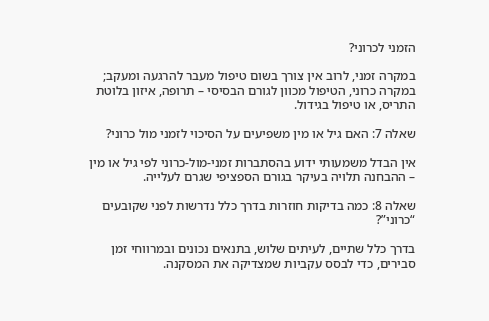הזמני לכרוני?

במקרה זמני, לרוב אין צורך בשום טיפול מעבר להרגעה ומעקב; במקרה כרוני, הטיפול מכוון לגורם הבסיסי – תרופה, איזון בלוטת התריס, או טיפול בגידול.

שאלה 7: האם גיל או מין משפיעים על הסיכוי לזמני מול כרוני?

אין הבדל משמעותי ידוע בהסתברות זמני-מול-כרוני לפי גיל או מין – ההבחנה תלויה בעיקר בגורם הספציפי שגרם לעלייה.

שאלה 8: כמה בדיקות חוזרות בדרך כלל נדרשות לפני שקובעים “כרוני”?

בדרך כלל שתיים, לעיתים שלוש, בתנאים נכונים ובמרווחי זמן סבירים, כדי לבסס עקביות שמצדיקה את המסקנה.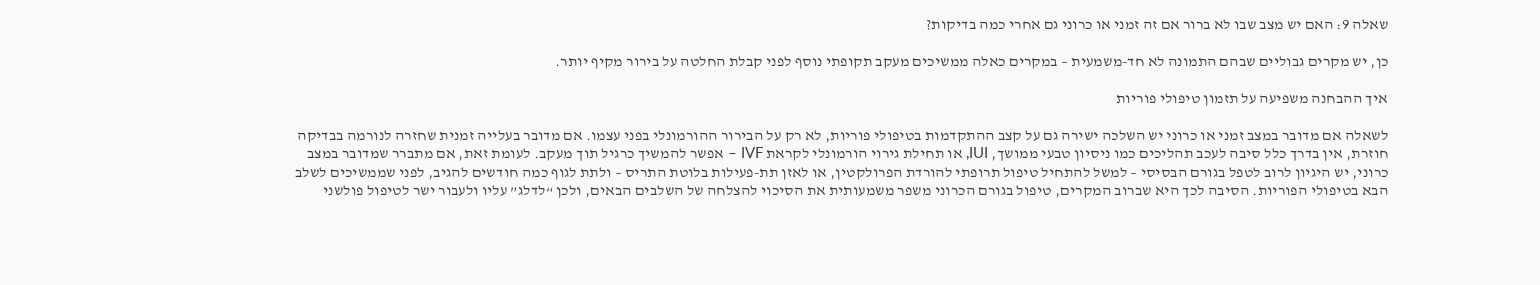שאלה 9: האם יש מצב שבו לא ברור אם זה זמני או כרוני גם אחרי כמה בדיקות?

כן, יש מקרים גבוליים שבהם התמונה לא חד-משמעית – במקרים כאלה ממשיכים מעקב תקופתי נוסף לפני קבלת החלטה על בירור מקיף יותר.

איך ההבחנה משפיעה על תזמון טיפולי פוריות

לשאלה אם מדובר במצב זמני או כרוני יש השלכה ישירה גם על קצב ההתקדמות בטיפולי פוריות, לא רק על הבירור ההורמונלי בפני עצמו. אם מדובר בעלייה זמנית שחזרה לנורמה בבדיקה חוזרת, אין בדרך כלל סיבה לעכב תהליכים כמו ניסיון טבעי ממושך, IUI, או תחילת גירוי הורמונלי לקראת IVF – אפשר להמשיך כרגיל תוך מעקב. לעומת זאת, אם מתברר שמדובר במצב כרוני, יש היגיון לרוב לטפל בגורם הבסיסי – למשל להתחיל טיפול תרופתי להורדת הפרולקטין, או לאזן תת-פעילות בלוטת התריס – ולתת לגוף כמה חודשים להגיב, לפני שממשיכים לשלב הבא בטיפולי הפוריות. הסיבה לכך היא שברוב המקרים, טיפול בגורם הכרוני משפר משמעותית את הסיכוי להצלחה של השלבים הבאים, ולכן “לדלג” עליו ולעבור ישר לטיפול פולשני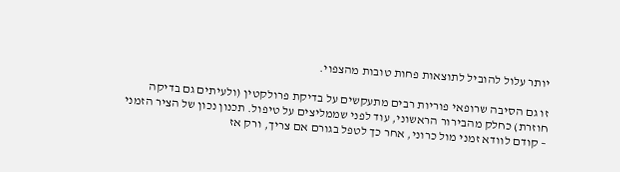יותר עלול להוביל לתוצאות פחות טובות מהצפוי.

זו גם הסיבה שרופאי פוריות רבים מתעקשים על בדיקת פרולקטין (ולעיתים גם בדיקה חוזרת) כחלק מהבירור הראשוני, עוד לפני שממליצים על טיפול. תכנון נכון של הציר הזמני – קודם לוודא זמני מול כרוני, אחר כך לטפל בגורם אם צריך, ורק אז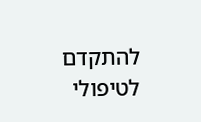להתקדם לטיפולי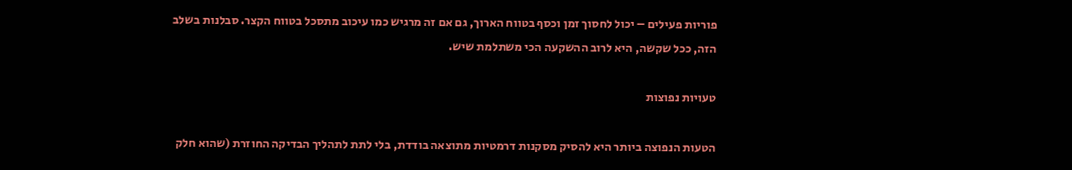פוריות פעילים – יכול לחסוך זמן וכסף בטווח הארוך, גם אם זה מרגיש כמו עיכוב מתסכל בטווח הקצר. סבלנות בשלב הזה, ככל שקשה, היא לרוב ההשקעה הכי משתלמת שיש.

טעויות נפוצות

הטעות הנפוצה ביותר היא להסיק מסקנות דרמטיות מתוצאה בודדת, בלי לתת לתהליך הבדיקה החוזרת (שהוא חלק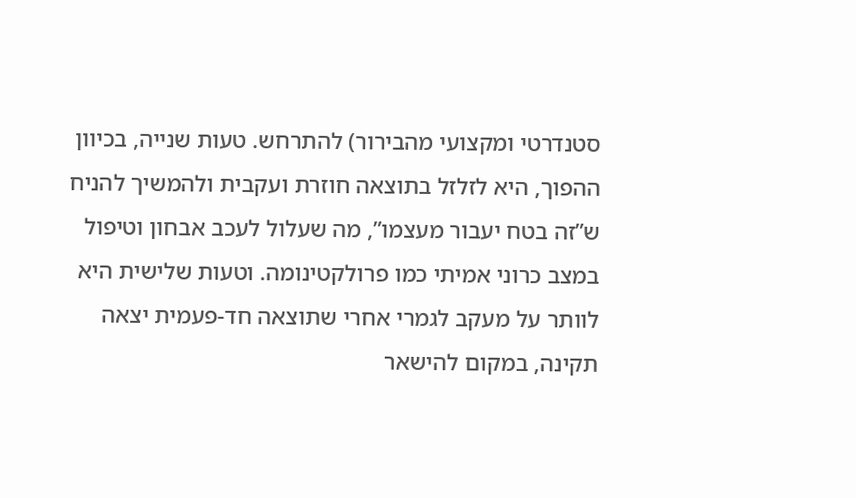סטנדרטי ומקצועי מהבירור) להתרחש. טעות שנייה, בכיוון ההפוך, היא לזלזל בתוצאה חוזרת ועקבית ולהמשיך להניח ש”זה בטח יעבור מעצמו”, מה שעלול לעכב אבחון וטיפול במצב כרוני אמיתי כמו פרולקטינומה. וטעות שלישית היא לוותר על מעקב לגמרי אחרי שתוצאה חד-פעמית יצאה תקינה, במקום להישאר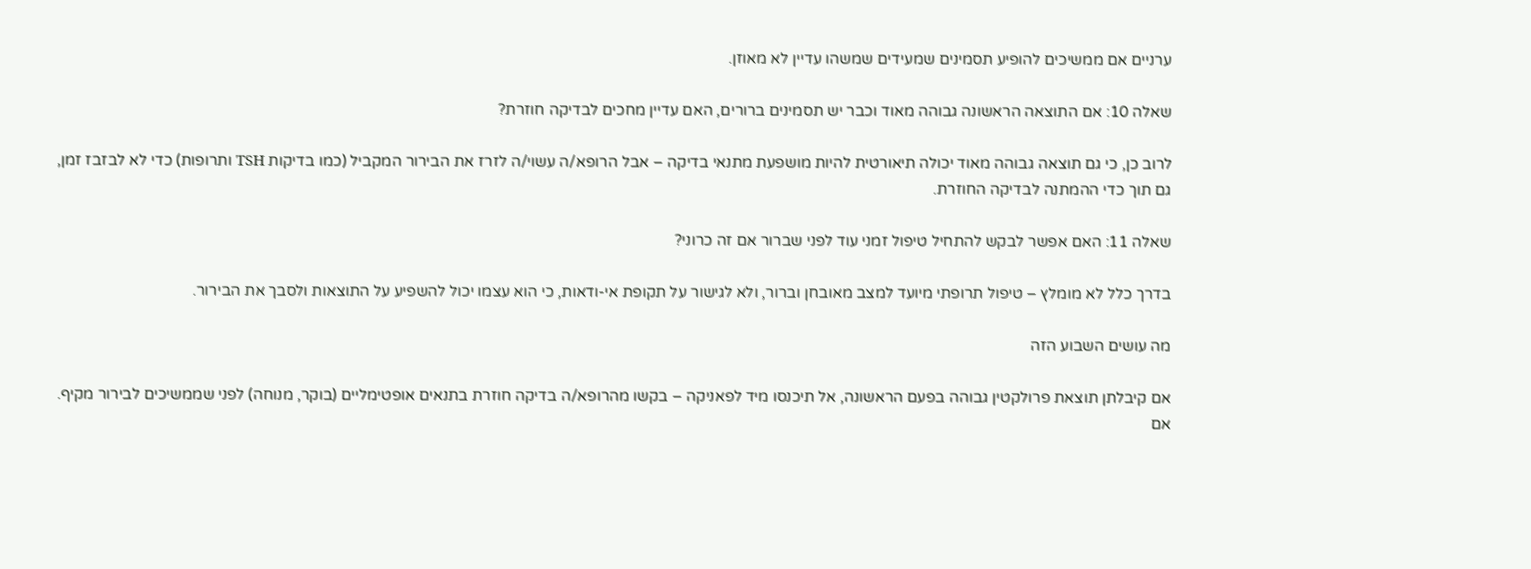ערניים אם ממשיכים להופיע תסמינים שמעידים שמשהו עדיין לא מאוזן.

שאלה 10: אם התוצאה הראשונה גבוהה מאוד וכבר יש תסמינים ברורים, האם עדיין מחכים לבדיקה חוזרת?

לרוב כן, כי גם תוצאה גבוהה מאוד יכולה תיאורטית להיות מושפעת מתנאי בדיקה – אבל הרופא/ה עשוי/ה לזרז את הבירור המקביל (כמו בדיקות TSH ותרופות) כדי לא לבזבז זמן, גם תוך כדי ההמתנה לבדיקה החוזרת.

שאלה 11: האם אפשר לבקש להתחיל טיפול זמני עוד לפני שברור אם זה כרוני?

בדרך כלל לא מומלץ – טיפול תרופתי מיועד למצב מאובחן וברור, ולא לגישור על תקופת אי-ודאות, כי הוא עצמו יכול להשפיע על התוצאות ולסבך את הבירור.

מה עושים השבוע הזה

אם קיבלתן תוצאת פרולקטין גבוהה בפעם הראשונה, אל תיכנסו מיד לפאניקה – בקשו מהרופא/ה בדיקה חוזרת בתנאים אופטימליים (בוקר, מנוחה) לפני שממשיכים לבירור מקיף. אם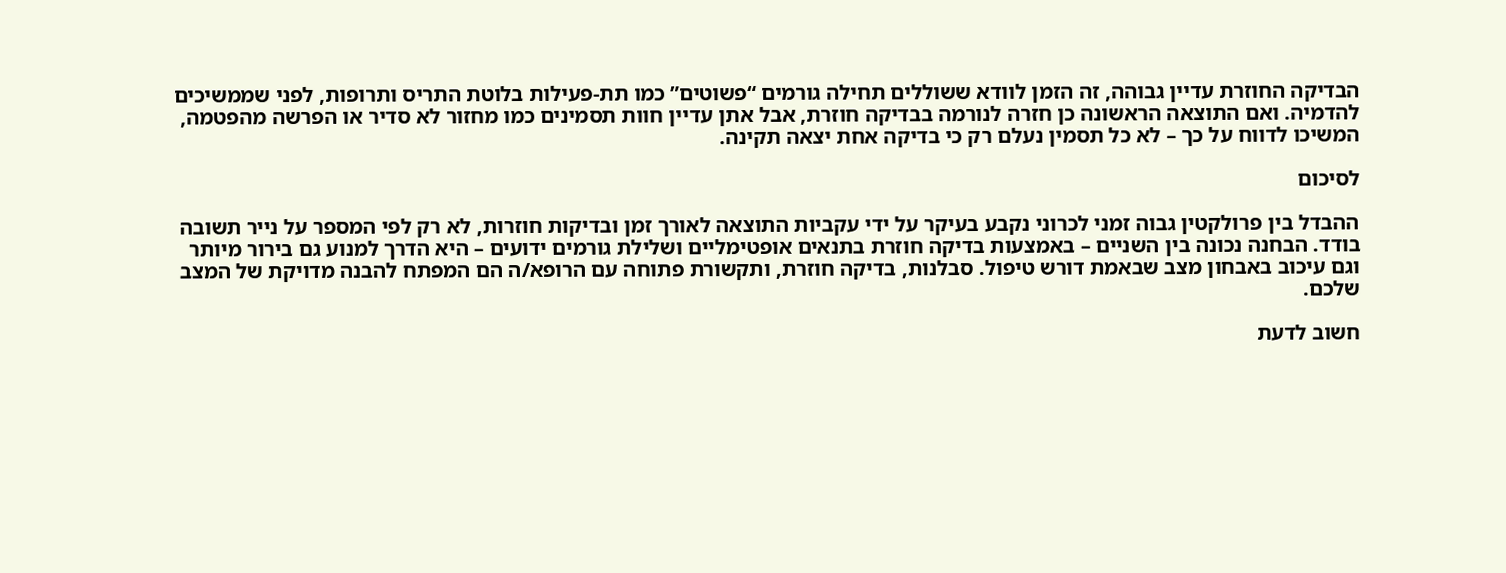הבדיקה החוזרת עדיין גבוהה, זה הזמן לוודא ששוללים תחילה גורמים “פשוטים” כמו תת-פעילות בלוטת התריס ותרופות, לפני שממשיכים להדמיה. ואם התוצאה הראשונה כן חזרה לנורמה בבדיקה חוזרת, אבל אתן עדיין חוות תסמינים כמו מחזור לא סדיר או הפרשה מהפטמה, המשיכו לדווח על כך – לא כל תסמין נעלם רק כי בדיקה אחת יצאה תקינה.

לסיכום

ההבדל בין פרולקטין גבוה זמני לכרוני נקבע בעיקר על ידי עקביות התוצאה לאורך זמן ובדיקות חוזרות, לא רק לפי המספר על נייר תשובה בודד. הבחנה נכונה בין השניים – באמצעות בדיקה חוזרת בתנאים אופטימליים ושלילת גורמים ידועים – היא הדרך למנוע גם בירור מיותר וגם עיכוב באבחון מצב שבאמת דורש טיפול. סבלנות, בדיקה חוזרת, ותקשורת פתוחה עם הרופא/ה הם המפתח להבנה מדויקת של המצב שלכם.

חשוב לדעת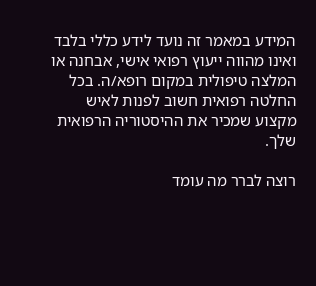המידע במאמר זה נועד לידע כללי בלבד ואינו מהווה ייעוץ רפואי אישי, אבחנה או המלצה טיפולית במקום רופא/ה. בכל החלטה רפואית חשוב לפנות לאיש מקצוע שמכיר את ההיסטוריה הרפואית שלך.

רוצה לברר מה עומד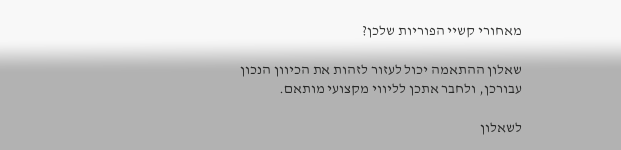מאחורי קשיי הפוריות שלכן?

שאלון ההתאמה יכול לעזור לזהות את הכיוון הנכון עבורכן, ולחבר אתכן לליווי מקצועי מותאם.

לשאלון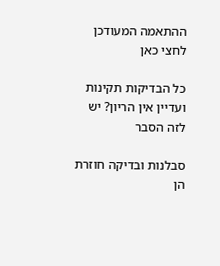ההתאמה המעודכן לחצי כאן

כל הבדיקות תקינות ועדיין אין הריון? יש לזה הסבר

סבלנות ובדיקה חוזרת הן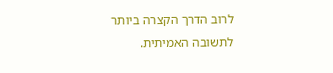לרוב הדרך הקצרה ביותר לתשובה האמיתית.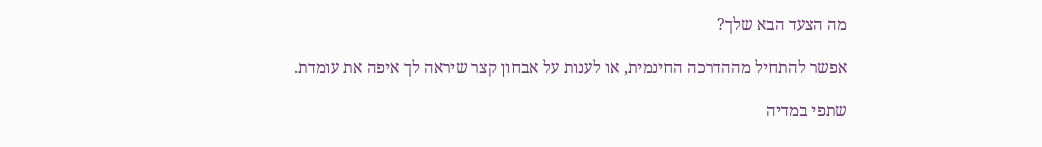מה הצעד הבא שלך?

אפשר להתחיל מההדרכה החינמית, או לענות על אבחון קצר שיראה לך איפה את עומדת.

שתפי במדיה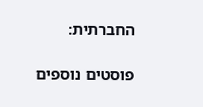החברתית:

פוסטים נוספים